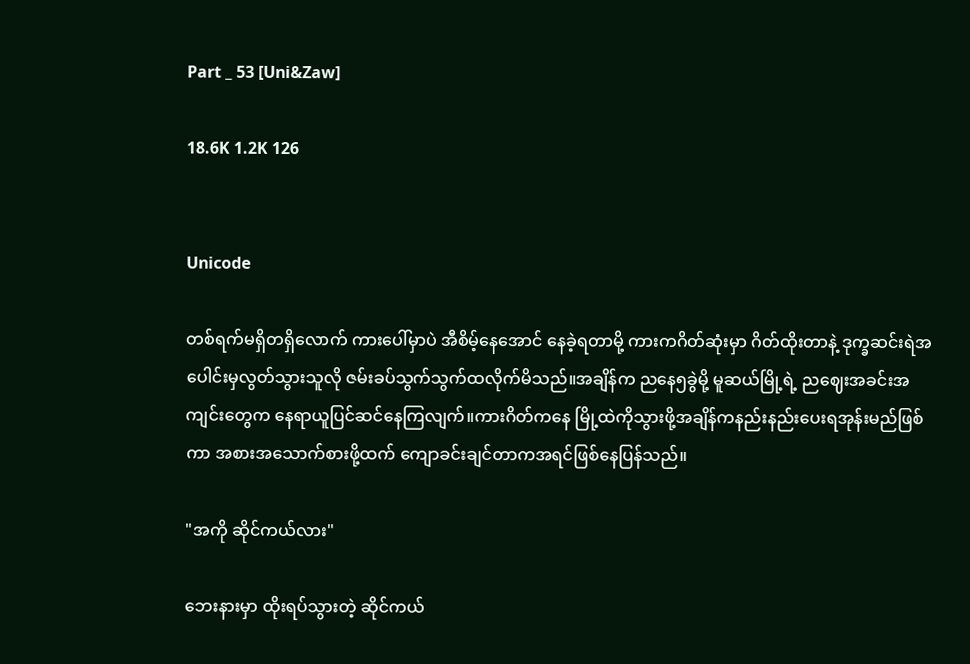Part _ 53 [Uni&Zaw]

18.6K 1.2K 126


Unicode

တစ်ရက်မရှိတရှိလောက် ကားပေါ်မှာပဲ အီစိမ့်နေအောင် နေခဲ့ရတာမို့ ကားကဂိတ်ဆုံးမှာ ဂိတ်ထိုးတာနဲ့ ဒုက္ခဆင်းရဲအပေါင်းမှလွတ်သွားသူလို ဇမ်းခပ်သွက်သွက်ထလိုက်မိသည်။အချိန်က ညနေ၅ခွဲမို့ မူဆယ်မြို့ရဲ့ ညဈေးအခင်းအကျင်းတွေက နေရာယူပြင်ဆင်နေကြလျက်။ကားဂိတ်ကနေ မြို့ထဲကိုသွားဖို့အချိန်ကနည်းနည်းပေးရအုန်းမည်ဖြစ်ကာ အစားအသောက်စားဖို့ထက် ကျောခင်းချင်တာကအရင်ဖြစ်နေပြန်သည်။

"အကို ဆိုင်ကယ်လား"

ဘေးနားမှာ ထိုးရပ်သွားတဲ့ ဆိုင်ကယ်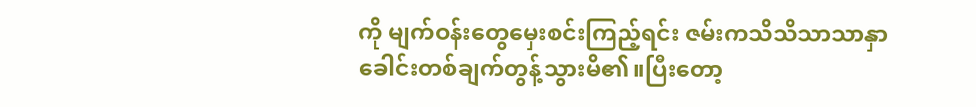ကို မျက်ဝန်းတွေမှေးစင်းကြည့်ရင်း ဇမ်းကသိသိသာသာနှာခေါင်းတစ်ချက်တွန့်သွားမိ၏။ပြီးတော့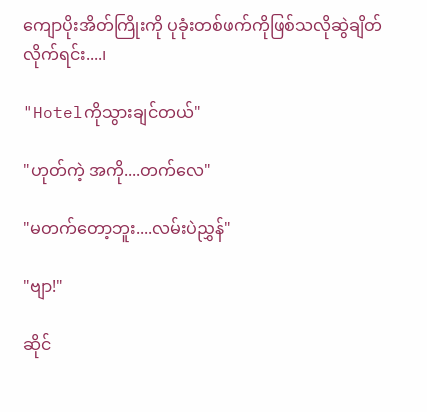ကျောပိုးအိတ်ကြိုးကို ပုခုံးတစ်ဖက်ကိုဖြစ်သလိုဆွဲချိတ်လိုက်ရင်း....၊

"Hotelကိုသွားချင်တယ်"

"ဟုတ်ကဲ့ အကို....တက်လေ"

"မတက်တော့ဘူး....လမ်းပဲညွှန်"

"ဗျာ!"

ဆိုင်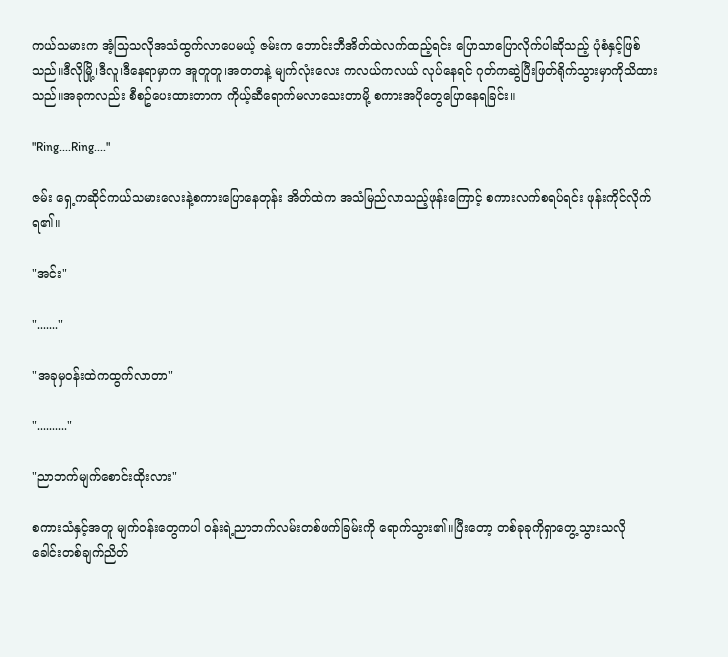ကယ်သမားက အံ့သြသလိုအသံထွက်လာပေမယ့် ဇမ်းက ဘောင်းဘီအိတ်ထဲလက်ထည့်ရင်း ပြောသာပြောလိုက်ပါဆိုသည့် ပုံစံနှင့်ဖြစ်သည်။ဒီလိုမြို့၊ဒီလူ၊ဒီနေရာမှာက အူတူတူ၊အတတနဲ့ မျက်လုံးလေး ကလယ်ကလယ် လုပ်နေရင် ဂုတ်ကဆွဲပြီးဖြတ်ရိုက်သွားမှာကိုသိထားသည်။အခုကလည်း စီစဥ်ပေးထားတာက ကိုယ့်ဆီရောက်မလာသေးတာမို့ စကားအပိုတွေပြောနေရခြင်း။

"Ring....Ring...."

ဇမ်း ရှေ့ကဆိုင်ကယ်သမားလေးနဲ့စကားပြောနေတုန်း အိတ်ထဲက အသံမြည်လာသည့်ဖုန်းကြောင့် စကားလက်စရပ်ရင်း ဖုန်းကိုင်လိုက်ရ၏။

"အင်း"

"......."

"အခုမှဝန်းထဲကထွက်လာတာ"

".........."

"ညာဘက်မျက်‌စောင်းထိုးလား"

စကားသံနှင့်အတူ မျက်ဝန်းတွေကပါ ဝန်းရဲ့ညာဘက်လမ်းတစ်ဖက်ခြမ်းကို ရောက်သွား၏။ပြီးတော့ တစ်ခုခုကိုရှာတွေ့သွားသလို ခေါင်းတစ်ချက်ညိတ်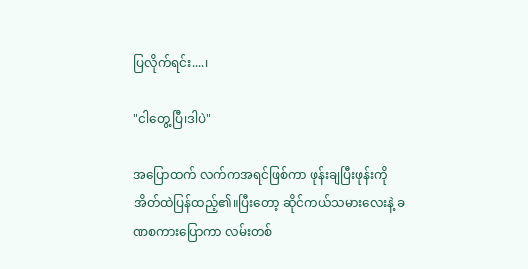ပြလိုက်ရင်း....၊

"ငါတွေ့ပြီ၊ဒါပဲ"

အပြောထက် လက်ကအရင်ဖြစ်ကာ ဖုန်းချပြီးဖုန်းကို အိတ်ထဲပြန်ထည့်၏။ပြီးတော့ ဆိုင်ကယ်သမားလေးနဲ့ ခဏစကားပြောကာ လမ်းတစ်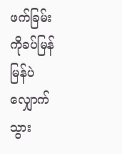ဖက်ခြမ်းကိုခပ်မြန်မြန်ပဲလျှောက်သွား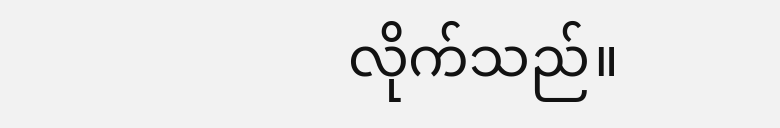လိုက်သည်။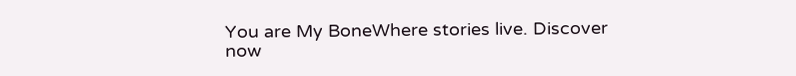You are My BoneWhere stories live. Discover now